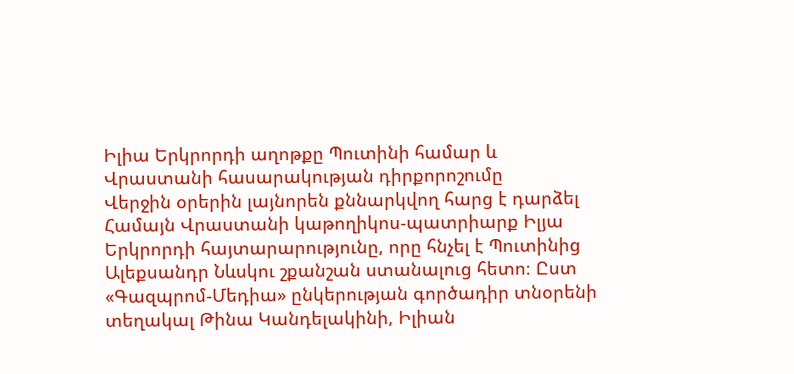Իլիա Երկրորդի աղոթքը Պուտինի համար և Վրաստանի հասարակության դիրքորոշումը
Վերջին օրերին լայնորեն քննարկվող հարց է դարձել Համայն Վրաստանի կաթողիկոս-պատրիարք Իլյա Երկրորդի հայտարարությունը, որը հնչել է Պուտինից Ալեքսանդր Նևսկու շքանշան ստանալուց հետո։ Ըստ «Գազպրոմ-Մեդիա» ընկերության գործադիր տնօրենի տեղակալ Թինա Կանդելակինի, Իլիան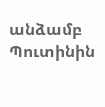անձամբ Պուտինին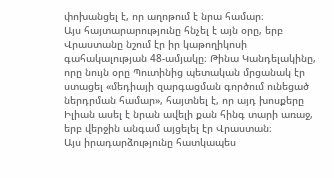փոխանցել է, որ աղոթում է նրա համար։
Այս հայտարարությունը հնչել է այն օրը, երբ Վրաստանը նշում էր իր կաթողիկոսի գահակալության 48-ամյակը։ Թինա Կանդելակինը, որը նույն օրը Պուտինից պետական մրցանակ էր ստացել «մեդիայի զարգացման գործում ունեցած ներդրման համար», հայտնել է, որ այդ խոսքերը Իլիան ասել է նրան ավելի քան հինգ տարի առաջ, երբ վերջին անգամ այցելել էր Վրաստան։
Այս իրադարձությունը հատկապես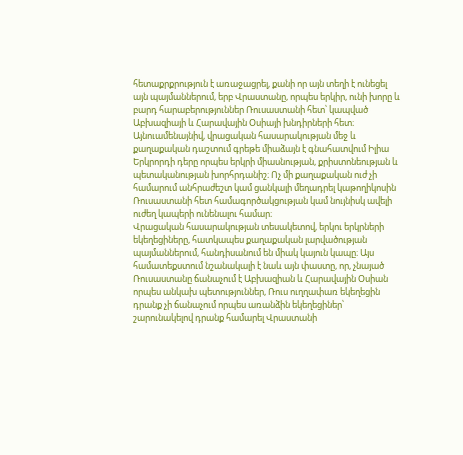հետաքրքրություն է առաջացրել, քանի որ այն տեղի է ունեցել այն պայմաններում, երբ Վրաստանը, որպես երկիր, ունի խորը և բարդ հարաբերություններ Ռուսաստանի հետ՝ կապված Աբխազիայի և Հարավային Օսիայի խնդիրների հետ։
Այնուամենայնիվ, վրացական հասարակության մեջ և քաղաքական դաշտում գրեթե միաձայն է գնահատվում Իլիա Երկրորդի դերը որպես երկրի միասնության, քրիստոնեության և պետականության խորհրդանիշ։ Ոչ մի քաղաքական ուժ չի համարում անհրաժեշտ կամ ցանկալի մեղադրել կաթողիկոսին Ռուսաստանի հետ համագործակցության կամ նույնիսկ ավելի ուժեղ կապերի ունենալու համար։
Վրացական հասարակության տեսակետով, երկու երկրների եկեղեցիները, հատկապես քաղաքական լարվածության պայմաններում, հանդիսանում են միակ կայուն կապը։ Այս համատեքստում նշանակալի է նաև այն փաստը, որ, չնայած Ռուսաստանը ճանաչում է Աբխազիան և Հարավային Օսիան որպես անկախ պետություններ, Ռուս ուղղափառ եկեղեցին դրանք չի ճանաչում որպես առանձին եկեղեցիներ՝ շարունակելով դրանք համարել Վրաստանի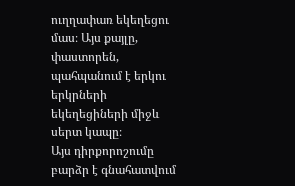ուղղափառ եկեղեցու մաս։ Այս քայլը, փաստորեն, պահպանում է երկու երկրների եկեղեցիների միջև սերտ կապը։
Այս դիրքորոշումը բարձր է գնահատվում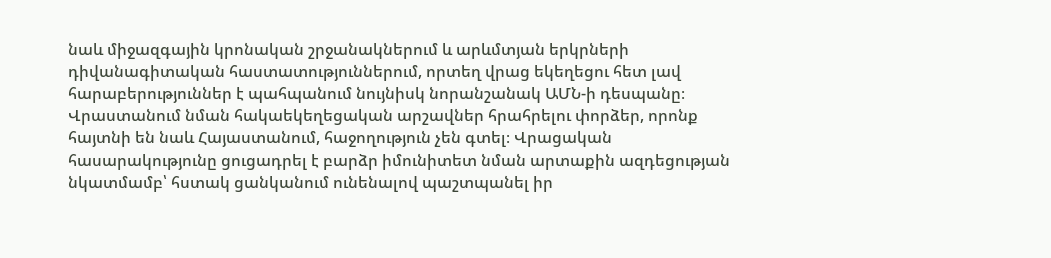նաև միջազգային կրոնական շրջանակներում և արևմտյան երկրների դիվանագիտական հաստատություններում, որտեղ վրաց եկեղեցու հետ լավ հարաբերություններ է պահպանում նույնիսկ նորանշանակ ԱՄՆ-ի դեսպանը։
Վրաստանում նման հակաեկեղեցական արշավներ հրահրելու փորձեր, որոնք հայտնի են նաև Հայաստանում, հաջողություն չեն գտել։ Վրացական հասարակությունը ցուցադրել է բարձր իմունիտետ նման արտաքին ազդեցության նկատմամբ՝ հստակ ցանկանում ունենալով պաշտպանել իր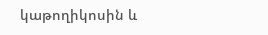կաթողիկոսին և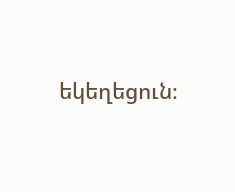եկեղեցուն։